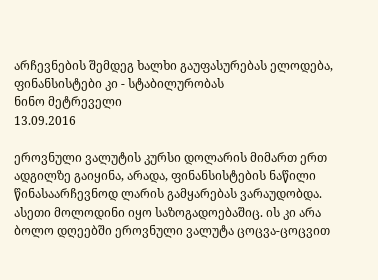არჩევნების შემდეგ ხალხი გაუფასურებას ელოდება, ფინანსისტები კი - სტაბილურობას
ნინო მეტრეველი
13.09.2016

ეროვნული ვალუტის კურსი დოლარის მიმართ ერთ ადგილზე გაიყინა, არადა, ფინანსისტების ნაწილი წინასაარჩევნოდ ლარის გამყარებას ვარაუდობდა. ასეთი მოლოდინი იყო საზოგადოებაშიც. ის კი არა ბოლო დღეებში ეროვნული ვალუტა ცოცვა-ცოცვით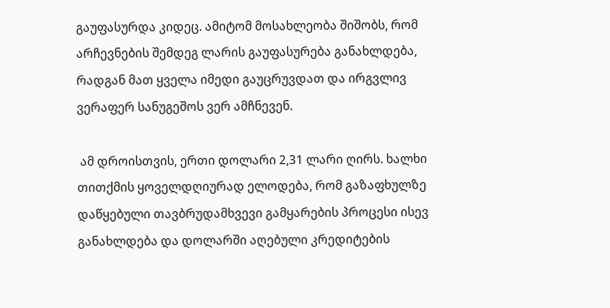გაუფასურდა კიდეც. ამიტომ მოსახლეობა შიშობს, რომ არჩევნების შემდეგ ლარის გაუფასურება განახლდება, რადგან მათ ყველა იმედი გაუცრუვდათ და ირგვლივ ვერაფერ სანუგეშოს ვერ ამჩნევენ.

 ამ დროისთვის, ერთი დოლარი 2,31 ლარი ღირს. ხალხი თითქმის ყოველდღიურად ელოდება, რომ გაზაფხულზე დაწყებული თავბრუდამხვევი გამყარების პროცესი ისევ განახლდება და დოლარში აღებული კრედიტების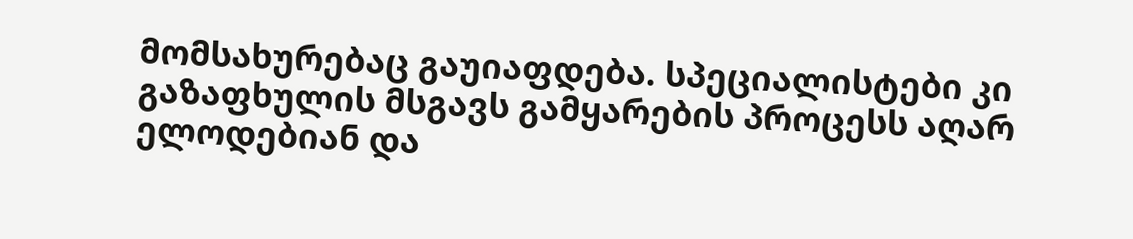მომსახურებაც გაუიაფდება. სპეციალისტები კი გაზაფხულის მსგავს გამყარების პროცესს აღარ ელოდებიან და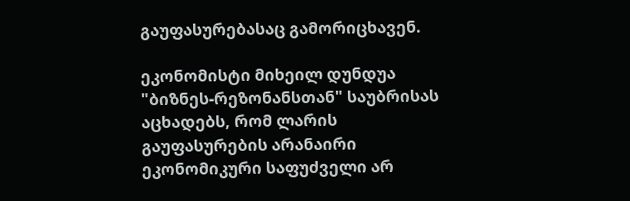გაუფასურებასაც გამორიცხავენ.

ეკონომისტი მიხეილ დუნდუა "ბიზნეს-რეზონანსთან" საუბრისას აცხადებს, რომ ლარის გაუფასურების არანაირი ეკონომიკური საფუძველი არ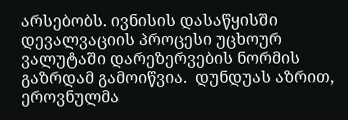არსებობს. ივნისის დასაწყისში დევალვაციის პროცესი უცხოურ ვალუტაში დარეზერვების ნორმის გაზრდამ გამოიწვია.  დუნდუას აზრით, ეროვნულმა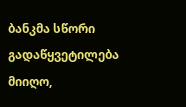ბანკმა სწორი გადაწყვეტილება მიიღო,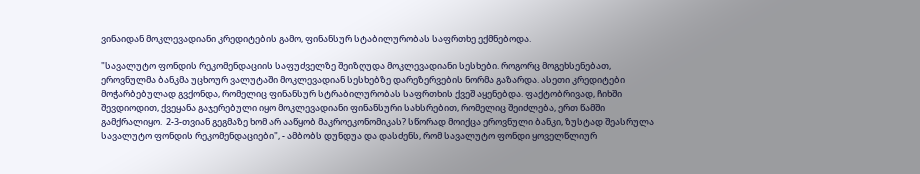ვინაიდან მოკლევადიანი კრედიტების გამო, ფინანსურ სტაბილურობას საფრთხე ექმნებოდა.

"სავალუტო ფონდის რეკომენდაციის საფუძველზე შეიზღუდა მოკლევადიანი სესხები. როგორც მოგეხსენებათ, ეროვნულმა ბანკმა უცხოურ ვალუტაში მოკლევადიან სესხებზე დარეზერვების ნორმა გაზარდა. ასეთი კრედიტები მოჭარბებულად გვქონდა, რომელიც ფინანსურ სტრაბილურობას საფრთხის ქვეშ აყენებდა. ფაქტობრივად, ჩიხში შევდიოდით, ქვეყანა გაჯერებული იყო მოკლევადიანი ფინანსური სახსრებით, რომელიც შეიძლება, ერთ წამში გამქრალიყო.  2-3-თვიან გეგმაზე ხომ არ ააწყობ მაკროეკონომიკას? სწორად მოიქცა ეროვნული ბანკი, ზუსტად შეასრულა სავალუტო ფონდის რეკომენდაციები", - ამბობს დუნდუა და დასძენს, რომ სავალუტო ფონდი ყოველწლიურ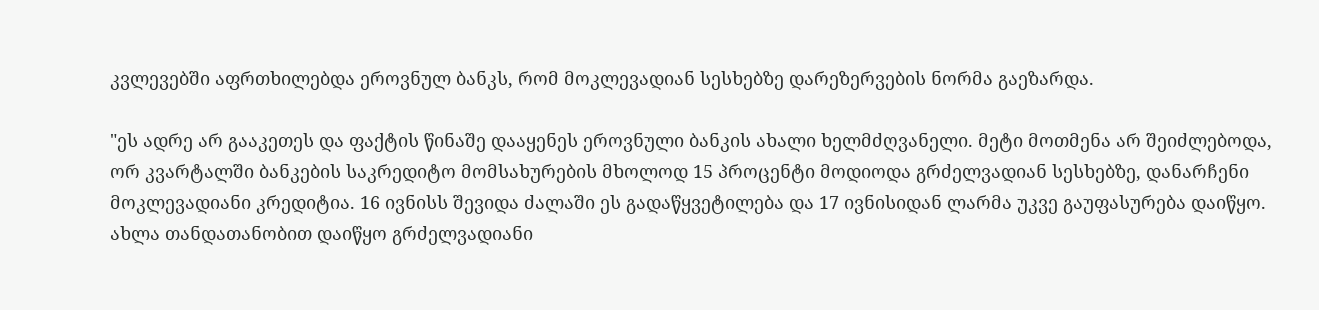კვლევებში აფრთხილებდა ეროვნულ ბანკს, რომ მოკლევადიან სესხებზე დარეზერვების ნორმა გაეზარდა.

"ეს ადრე არ გააკეთეს და ფაქტის წინაშე დააყენეს ეროვნული ბანკის ახალი ხელმძღვანელი. მეტი მოთმენა არ შეიძლებოდა, ორ კვარტალში ბანკების საკრედიტო მომსახურების მხოლოდ 15 პროცენტი მოდიოდა გრძელვადიან სესხებზე, დანარჩენი მოკლევადიანი კრედიტია. 16 ივნისს შევიდა ძალაში ეს გადაწყვეტილება და 17 ივნისიდან ლარმა უკვე გაუფასურება დაიწყო. ახლა თანდათანობით დაიწყო გრძელვადიანი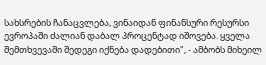სახსრების ჩანაცვლება, ვინაიდან ფინანსური რესურსი ევროპაში ძალიან დაბალ პროცენტად იშოვება. ყველა შემთხვევაში შედეგი იქნება დადებითი", - ამბობს მიხეილ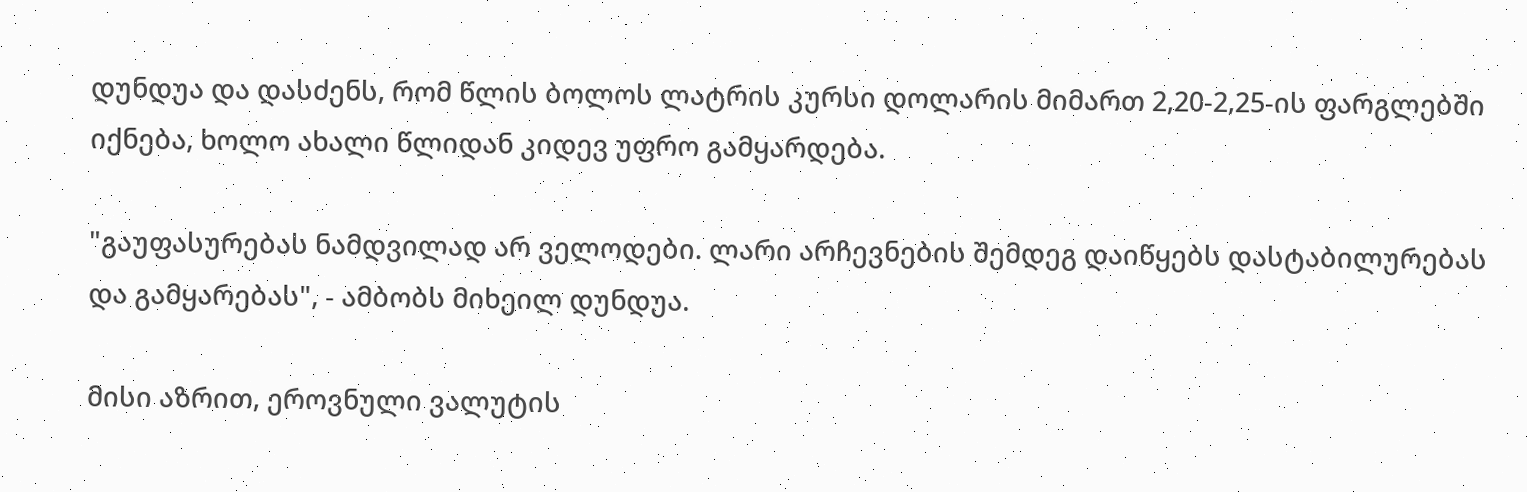დუნდუა და დასძენს, რომ წლის ბოლოს ლატრის კურსი დოლარის მიმართ 2,20-2,25-ის ფარგლებში იქნება, ხოლო ახალი წლიდან კიდევ უფრო გამყარდება.

"გაუფასურებას ნამდვილად არ ველოდები. ლარი არჩევნების შემდეგ დაიწყებს დასტაბილურებას და გამყარებას", - ამბობს მიხეილ დუნდუა.

მისი აზრით, ეროვნული ვალუტის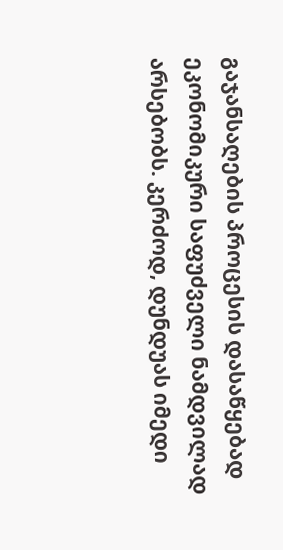გაჯანსაღების პროცესის დასაწყებად ეკონომიკური საფუძველი ნამდვილად არსებობს. კერძოდ, დუნდუას იმედი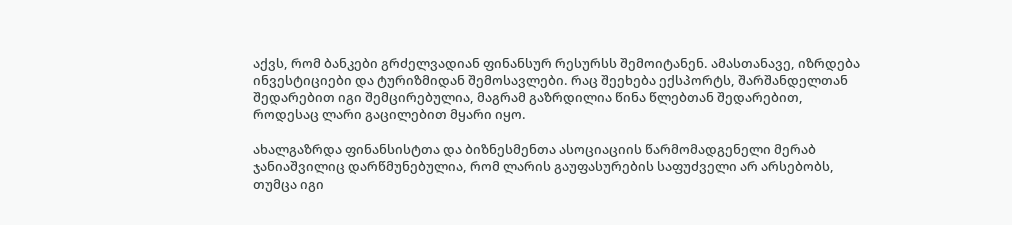აქვს, რომ ბანკები გრძელვადიან ფინანსურ რესურსს შემოიტანენ. ამასთანავე, იზრდება ინვესტიციები და ტურიზმიდან შემოსავლები. რაც შეეხება ექსპორტს, შარშანდელთან შედარებით იგი შემცირებულია, მაგრამ გაზრდილია წინა წლებთან შედარებით, როდესაც ლარი გაცილებით მყარი იყო.

ახალგაზრდა ფინანსისტთა და ბიზნესმენთა ასოციაციის წარმომადგენელი მერაბ ჯანიაშვილიც დარწმუნებულია, რომ ლარის გაუფასურების საფუძველი არ არსებობს, თუმცა იგი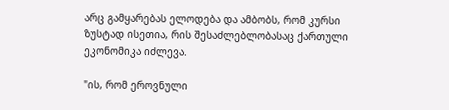არც გამყარებას ელოდება და ამბობს, რომ კურსი ზუსტად ისეთია, რის შესაძლებლობასაც ქართული ეკონომიკა იძლევა.

"ის, რომ ეროვნული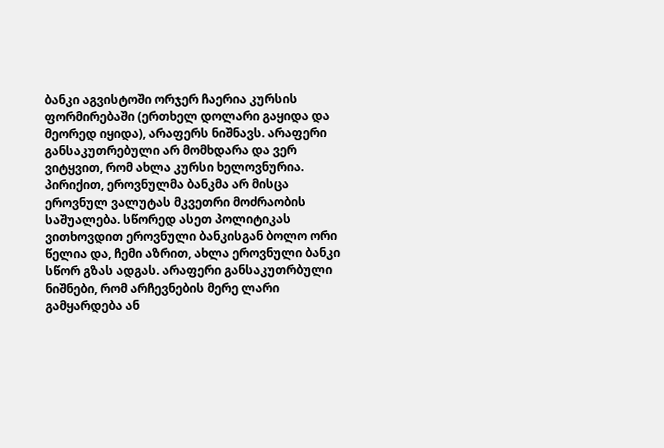ბანკი აგვისტოში ორჯერ ჩაერია კურსის ფორმირებაში (ერთხელ დოლარი გაყიდა და მეორედ იყიდა), არაფერს ნიშნავს. არაფერი განსაკუთრებული არ მომხდარა და ვერ ვიტყვით, რომ ახლა კურსი ხელოვნურია. პირიქით, ეროვნულმა ბანკმა არ მისცა ეროვნულ ვალუტას მკვეთრი მოძრაობის საშუალება. სწორედ ასეთ პოლიტიკას ვითხოვდით ეროვნული ბანკისგან ბოლო ორი წელია და, ჩემი აზრით, ახლა ეროვნული ბანკი სწორ გზას ადგას. არაფერი განსაკუთრბული ნიშნები, რომ არჩევნების მერე ლარი გამყარდება ან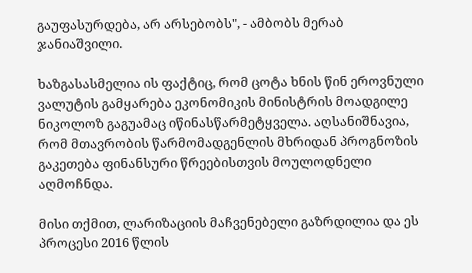გაუფასურდება, არ არსებობს", - ამბობს მერაბ ჯანიაშვილი.

ხაზგასასმელია ის ფაქტიც, რომ ცოტა ხნის წინ ეროვნული ვალუტის გამყარება ეკონომიკის მინისტრის მოადგილე ნიკოლოზ გაგუამაც იწინასწარმეტყველა. აღსანიშნავია, რომ მთავრობის წარმომადგენლის მხრიდან პროგნოზის გაკეთება ფინანსური წრეებისთვის მოულოდნელი აღმოჩნდა.

მისი თქმით, ლარიზაციის მაჩვენებელი გაზრდილია და ეს პროცესი 2016 წლის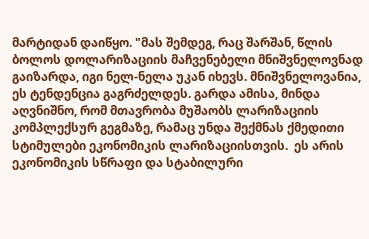მარტიდან დაიწყო. "მას შემდეგ, რაც შარშან, წლის ბოლოს დოლარიზაციის მაჩვენებელი მნიშვნელოვნად გაიზარდა, იგი ნელ-ნელა უკან იხევს. მნიშვნელოვანია, ეს ტენდენცია გაგრძელდეს. გარდა ამისა, მინდა აღვნიშნო, რომ მთავრობა მუშაობს ლარიზაციის კომპლექსურ გეგმაზე, რამაც უნდა შექმნას ქმედითი სტიმულები ეკონომიკის ლარიზაციისთვის.  ეს არის ეკონომიკის სწრაფი და სტაბილური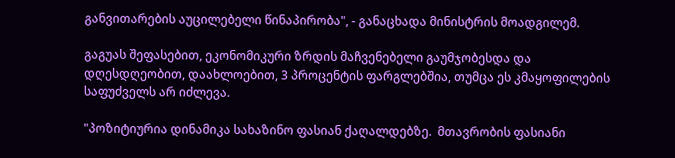განვითარების აუცილებელი წინაპირობა", - განაცხადა მინისტრის მოადგილემ.

გაგუას შეფასებით, ეკონომიკური ზრდის მაჩვენებელი გაუმჯობესდა და დღესდღეობით, დაახლოებით, 3 პროცენტის ფარგლებშია, თუმცა ეს კმაყოფილების საფუძველს არ იძლევა.

"პოზიტიურია დინამიკა სახაზინო ფასიან ქაღალდებზე.  მთავრობის ფასიანი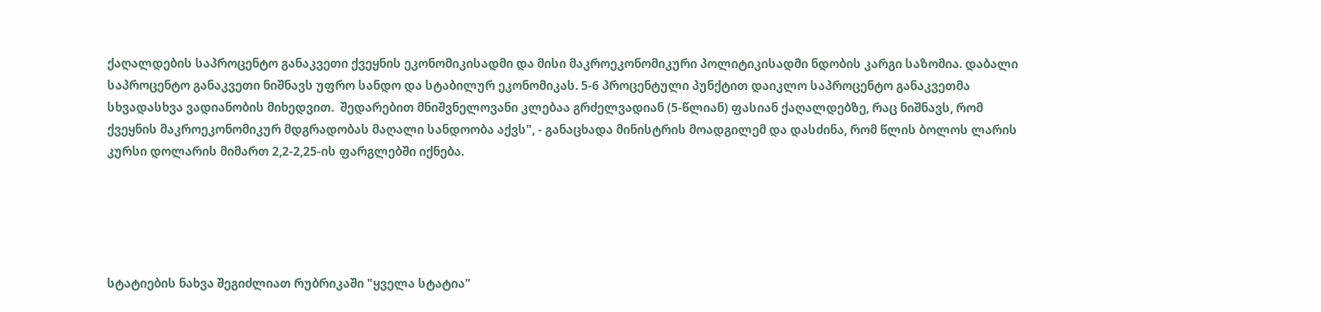ქაღალდების საპროცენტო განაკვეთი ქვეყნის ეკონომიკისადმი და მისი მაკროეკონომიკური პოლიტიკისადმი ნდობის კარგი საზომია. დაბალი საპროცენტო განაკვეთი ნიშნავს უფრო სანდო და სტაბილურ ეკონომიკას. 5-6 პროცენტული პუნქტით დაიკლო საპროცენტო განაკვეთმა სხვადასხვა ვადიანობის მიხედვით.  შედარებით მნიშვნელოვანი კლებაა გრძელვადიან (5-წლიან) ფასიან ქაღალდებზე, რაც ნიშნავს, რომ ქვეყნის მაკროეკონომიკურ მდგრადობას მაღალი სანდოობა აქვს", - განაცხადა მინისტრის მოადგილემ და დასძინა, რომ წლის ბოლოს ლარის კურსი დოლარის მიმართ 2,2-2,25-ის ფარგლებში იქნება.





სტატიების ნახვა შეგიძლიათ რუბრიკაში "ყველა სტატია"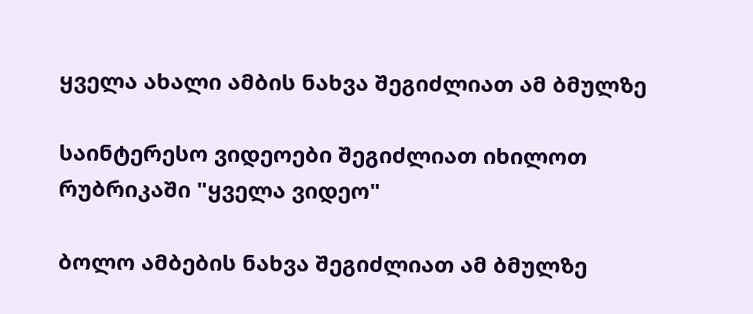ყველა ახალი ამბის ნახვა შეგიძლიათ ამ ბმულზე

საინტერესო ვიდეოები შეგიძლიათ იხილოთ რუბრიკაში "ყველა ვიდეო"

ბოლო ამბების ნახვა შეგიძლიათ ამ ბმულზე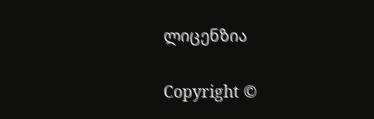ლიცენზია

Copyright ©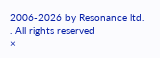2006-2026 by Resonance ltd. . All rights reserved
×